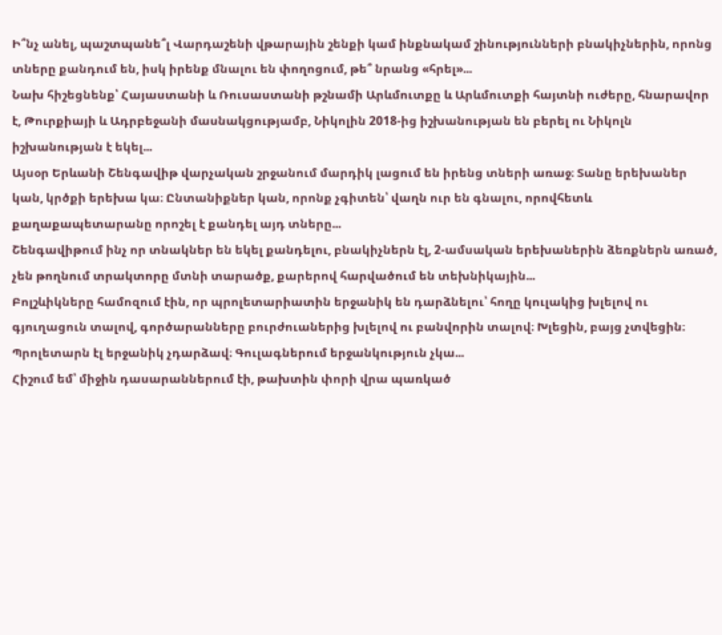Ի՞նչ անել, պաշտպանե՞լ Վարդաշենի վթարային շենքի կամ ինքնակամ շինությունների բնակիչներին, որոնց տները քանդում են, իսկ իրենք մնալու են փողոցում, թե՞ նրանց «հրել»...
Նախ հիշեցնենք՝ Հայաստանի և Ռուսաստանի թշնամի Արևմուտքը և Արևմուտքի հայտնի ուժերը, հնարավոր է, Թուրքիայի և Ադրբեջանի մասնակցությամբ, Նիկոլին 2018-ից իշխանության են բերել ու Նիկոլն իշխանության է եկել...
Այսօր Երևանի Շենգավիթ վարչական շրջանում մարդիկ լացում են իրենց տների առաջ։ Տանը երեխաներ կան, կրծքի երեխա կա։ Ընտանիքներ կան, որոնք չգիտեն՝ վաղն ուր են գնալու, որովհետև քաղաքապետարանը որոշել է քանդել այդ տները...
Շենգավիթում ինչ որ տնակներ են եկել քանդելու, բնակիչներն էլ, 2-ամսական երեխաներին ձեռքներն առած, չեն թողնում տրակտորը մտնի տարածք, քարերով հարվածում են տեխնիկային...
Բոլշևիկները համոզում էին, որ պրոլետարիատին երջանիկ են դարձնելու՝ հողը կուլակից խլելով ու գյուղացուն տալով, գործարանները բուրժուաներից խլելով ու բանվորին տալով։ Խլեցին, բայց չտվեցին։ Պրոլետարն էլ երջանիկ չդարձավ։ Գուլագներում երջանկություն չկա...
Հիշում եմ՝ միջին դասարաններում էի, թախտին փորի վրա պառկած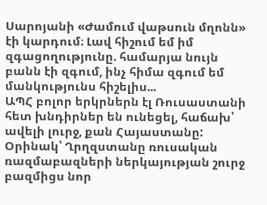Սարոյանի «Ժամում վաթսուն մղոնն» էի կարդում։ Լավ հիշում եմ իմ զգացողությունը. համարյա նույն բանն էի զգում, ինչ հիմա զգում եմ մանկությունս հիշելիս...
ԱՊՀ բոլոր երկրներն էլ Ռուսաստանի հետ խնդիրներ են ունեցել, հաճախ՝ ավելի լուրջ, քան Հայաստանը: Օրինակ՝ Ղրղզստանը ռուսական ռազմաբազների ներկայության շուրջ բազմիցս նոր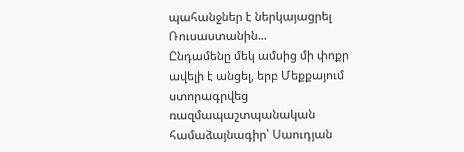պահանջներ է ներկայացրել Ռուսաստանին...
Ընդամենը մեկ ամսից մի փոքր ավելի է անցել, երբ Մեքքայում ստորագրվեց ռազմապաշտպանական համաձայնագիր՝ Սաուդյան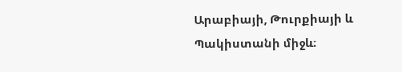Արաբիայի, Թուրքիայի և Պակիստանի միջև։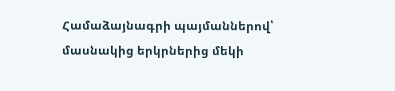Համաձայնագրի պայմաններով՝ մասնակից երկրներից մեկի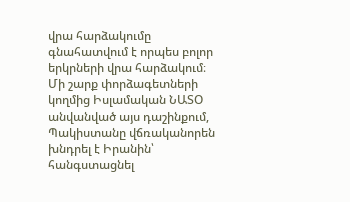վրա հարձակումը գնահատվում է որպես բոլոր երկրների վրա հարձակում։
Մի շարք փորձագետների կողմից Իսլամական ՆԱՏՕ անվանված այս դաշինքում, Պակիստանը վճռականորեն խնդրել է Իրանին՝ հանգստացնել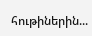հութիներին...